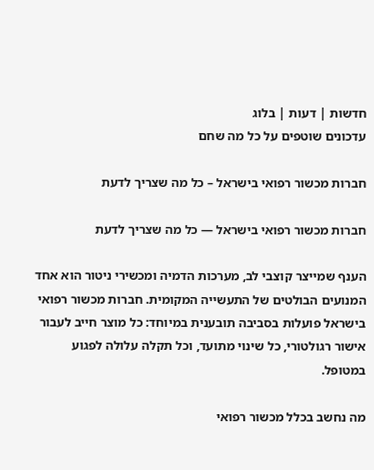חדשות | דעות | בלוג
עדכונים שוטפים על כל מה שחם

חברות מכשור רפואי בישראל – כל מה שצריך לדעת

חברות מכשור רפואי בישראל — כל מה שצריך לדעת

הענף שמייצר קוצבי לב, מערכות הדמיה ומכשירי ניטור הוא אחד המנועים הבולטים של התעשייה המקומית. חברות מכשור רפואי בישראל פועלות בסביבה תובענית במיוחד: כל מוצר חייב לעבור אישור רגולטורי, כל שינוי מתועד, וכל תקלה עלולה לפגוע במטופל.

מה נחשב בכלל מכשור רפואי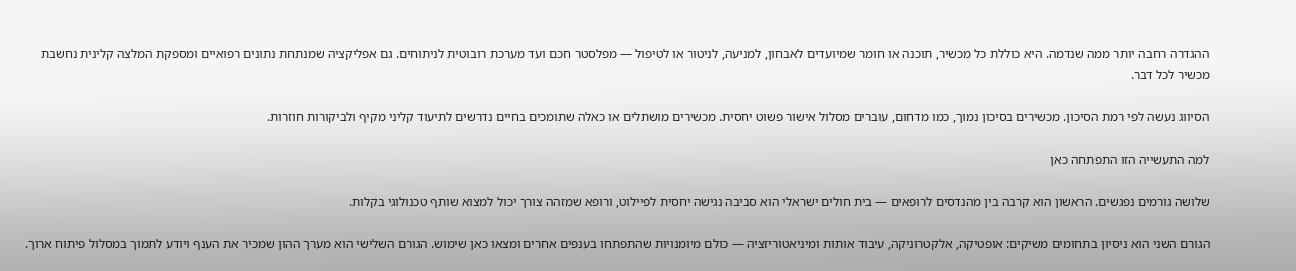ההגדרה רחבה יותר ממה שנדמה. היא כוללת כל מכשיר, תוכנה או חומר שמיועדים לאבחון, למניעה, לניטור או לטיפול — מפלסטר חכם ועד מערכת רובוטית לניתוחים. גם אפליקציה שמנתחת נתונים רפואיים ומספקת המלצה קלינית נחשבת מכשיר לכל דבר.

הסיווג נעשה לפי רמת הסיכון. מכשירים בסיכון נמוך, כמו מדחום, עוברים מסלול אישור פשוט יחסית. מכשירים מושתלים או כאלה שתומכים בחיים נדרשים לתיעוד קליני מקיף ולביקורות חוזרות.

למה התעשייה הזו התפתחה כאן

שלושה גורמים נפגשים. הראשון הוא קרבה בין מהנדסים לרופאים — בית חולים ישראלי הוא סביבה נגישה יחסית לפיילוט, ורופא שמזהה צורך יכול למצוא שותף טכנולוגי בקלות.

הגורם השני הוא ניסיון בתחומים משיקים: אופטיקה, אלקטרוניקה, עיבוד אותות ומיניאטוריזציה — כולם מיומנויות שהתפתחו בענפים אחרים ומצאו כאן שימוש. הגורם השלישי הוא מערך ההון שמכיר את הענף ויודע לתמוך במסלול פיתוח ארוך.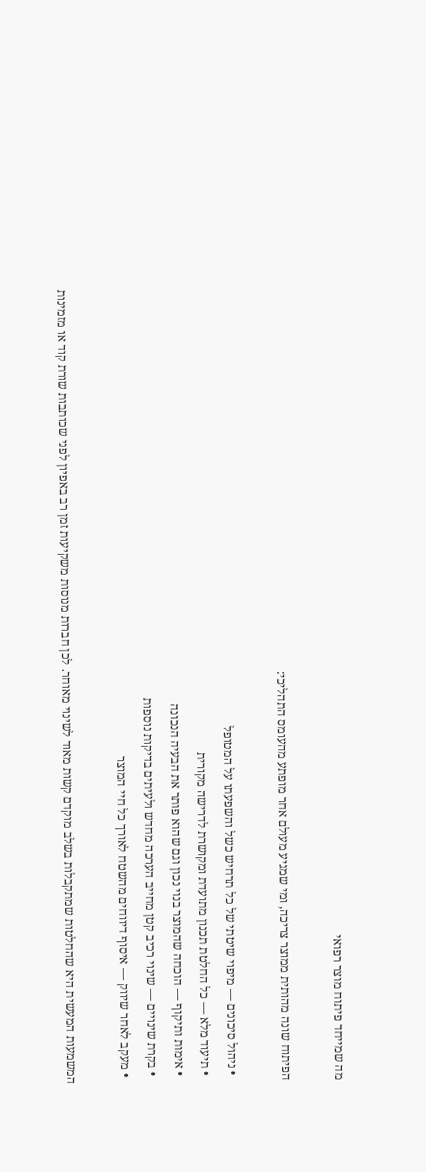מה שמייחד פיתוח מוצר רפואי

הפיתוח שונה מהותית ממוצר צריכה, ומי שמגיע מעולם אחר מופתע מהעומס התהליכי:

  • ניהול סיכונים — מיפוי שיטתי של כל תרחיש כשל והשפעתו על המטופל
  • תיעוד מלא — כל החלטת תכנון מתועדת ומקושרת לדרישה מקורית
  • אימות ותיקוף — הוכחה שהמוצר בנוי נכון וגם שהוא פותר את הבעיה הנכונה
  • בקרת שינויים — שינוי רכיב קטן מחייב הערכה מחדש ולעיתים בדיקות נוספות
  • מעקב לאחר שיווק — איסוף דיווחים מהשטח לאורך כל חיי המוצר

המשמעות המעשית היא שהחלטות שמתקבלות בשלב מוקדם קשות מאוד לשינוי מאוחר. לכן חברות מנוסות משקיעות זמן רב באפיון לפני שכותבות שורת קוד או מזמינות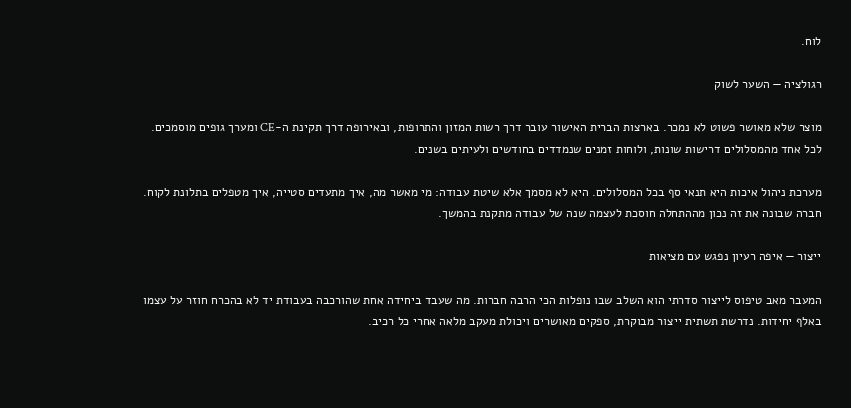לוח.

רגולציה — השער לשוק

מוצר שלא מאושר פשוט לא נמכר. בארצות הברית האישור עובר דרך רשות המזון והתרופות, ובאירופה דרך תקינת ה-CE ומערך גופים מוסמכים. לכל אחד מהמסלולים דרישות שונות, ולוחות זמנים שנמדדים בחודשים ולעיתים בשנים.

מערכת ניהול איכות היא תנאי סף בכל המסלולים. היא לא מסמך אלא שיטת עבודה: מי מאשר מה, איך מתעדים סטייה, איך מטפלים בתלונת לקוח. חברה שבונה את זה נכון מההתחלה חוסכת לעצמה שנה של עבודה מתקנת בהמשך.

ייצור — איפה רעיון נפגש עם מציאות

המעבר מאב טיפוס לייצור סדרתי הוא השלב שבו נופלות הכי הרבה חברות. מה שעבד ביחידה אחת שהורכבה בעבודת יד לא בהכרח חוזר על עצמו באלף יחידות. נדרשת תשתית ייצור מבוקרת, ספקים מאושרים ויכולת מעקב מלאה אחרי כל רכיב.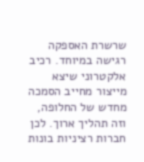שרשרת האספקה רגישה במיוחד. רכיב אלקטרוני שיצא מייצור מחייב הסמכה מחדש של החלופה, וזה תהליך ארוך. לכן חברות רציניות בונות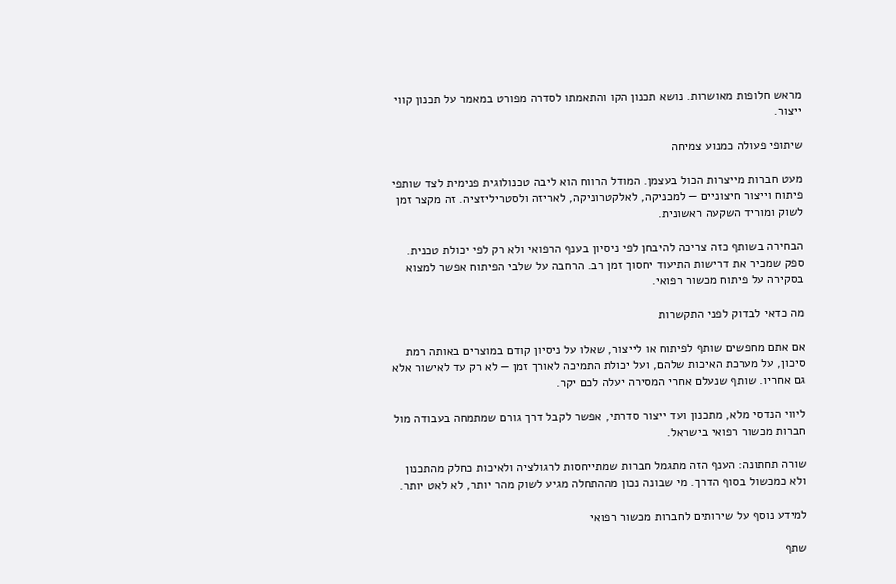מראש חלופות מאושרות. נושא תכנון הקו והתאמתו לסדרה מפורט במאמר על תכנון קווי ייצור.

שיתופי פעולה כמנוע צמיחה

מעט חברות מייצרות הכול בעצמן. המודל הרווח הוא ליבה טכנולוגית פנימית לצד שותפי פיתוח וייצור חיצוניים — למכניקה, לאלקטרוניקה, לאריזה ולסטריליזציה. זה מקצר זמן לשוק ומוריד השקעה ראשונית.

הבחירה בשותף כזה צריכה להיבחן לפי ניסיון בענף הרפואי ולא רק לפי יכולת טכנית. ספק שמכיר את דרישות התיעוד יחסוך זמן רב. הרחבה על שלבי הפיתוח אפשר למצוא בסקירה על פיתוח מכשור רפואי.

מה כדאי לבדוק לפני התקשרות

אם אתם מחפשים שותף לפיתוח או לייצור, שאלו על ניסיון קודם במוצרים באותה רמת סיכון, על מערכת האיכות שלהם, ועל יכולת התמיכה לאורך זמן — לא רק עד לאישור אלא גם אחריו. שותף שנעלם אחרי המסירה יעלה לכם יקר.

ליווי הנדסי מלא, מתכנון ועד ייצור סדרתי, אפשר לקבל דרך גורם שמתמחה בעבודה מול חברות מכשור רפואי בישראל.

שורה תחתונה: הענף הזה מתגמל חברות שמתייחסות לרגולציה ולאיכות כחלק מהתכנון ולא כמכשול בסוף הדרך. מי שבונה נכון מההתחלה מגיע לשוק מהר יותר, לא לאט יותר.

למידע נוסף על שירותים לחברות מכשור רפואי

שתף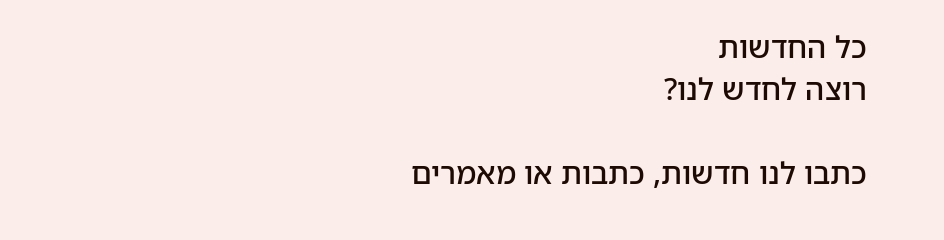כל החדשות
רוצה לחדש לנו?

כתבו לנו חדשות, כתבות או מאמרים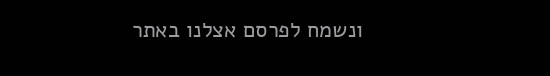ונשמח לפרסם אצלנו באתר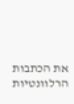את הכתבות הרלוונטיות